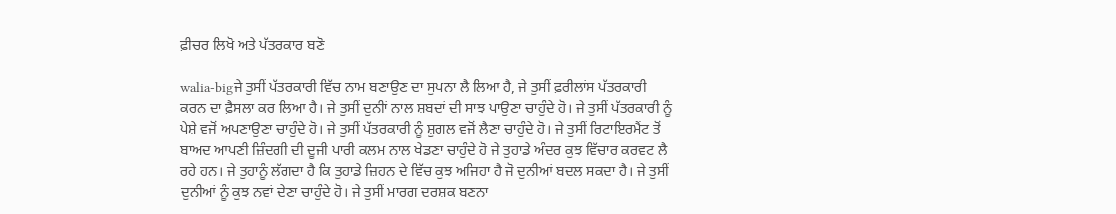ਫ਼ੀਚਰ ਲਿਖੋ ਅਤੇ ਪੱਤਰਕਾਰ ਬਣੋ

walia-bigਜੇ ਤੁਸੀਂ ਪੱਤਰਕਾਰੀ ਵਿੱਚ ਨਾਮ ਬਣਾਉਣ ਦਾ ਸੁਪਨਾ ਲੈ ਲਿਆ ਹੈ, ਜੇ ਤੁਸੀਂ ਫ਼ਰੀਲਾਂਸ ਪੱਤਰਕਾਰੀ ਕਰਨ ਦਾ ਫ਼ੈਸਲਾ ਕਰ ਲਿਆ ਹੈ। ਜੇ ਤੁਸੀਂ ਦੁਨੀਾਂ ਨਾਲ ਸ਼ਬਦਾਂ ਦੀ ਸਾਝ ਪਾਉਣਾ ਚਾਹੁੰਦੇ ਹੋ। ਜੇ ਤੁਸੀਂ ਪੱਤਰਕਾਰੀ ਨੂੰ ਪੇਸ਼ੇ ਵਜੋਂ ਅਪਣਾਉਣਾ ਚਾਹੁੰਦੇ ਹੋ। ਜੇ ਤੁਸੀਂ ਪੱਤਰਕਾਰੀ ਨੂੰ ਸ਼ੁਗਲ ਵਜੋਂ ਲੈਣਾ ਚਾਹੁੰਦੇ ਹੋ। ਜੇ ਤੁਸੀਂ ਰਿਟਾਇਰਮੈਂਟ ਤੋਂ ਬਾਅਦ ਆਪਣੀ ਜ਼ਿੰਦਗੀ ਦੀ ਦੂਜੀ ਪਾਰੀ ਕਲਮ ਨਾਲ ਖੇਡਣਾ ਚਾਹੁੰਦੇ ਹੋ ਜੇ ਤੁਹਾਡੇ ਅੰਦਰ ਕੁਝ ਵਿੱਚਾਰ ਕਰਵਟ ਲੈ ਰਹੇ ਹਨ। ਜੇ ਤੁਹਾਨੂੰ ਲੱਗਦਾ ਹੈ ਕਿ ਤੁਹਾਡੇ ਜ਼ਿਹਨ ਦੇ ਵਿੱਚ ਕੁਝ ਅਜਿਹਾ ਹੈ ਜੋ ਦੁਨੀਆਂ ਬਦਲ ਸਕਦਾ ਹੈ। ਜੇ ਤੁਸੀਂ ਦੁਨੀਆਂ ਨੂੰ ਕੁਝ ਨਵਾਂ ਦੇਣਾ ਚਾਹੁੰਦੇ ਹੋ। ਜੇ ਤੁਸੀਂ ਮਾਰਗ ਦਰਸ਼ਕ ਬਣਨਾ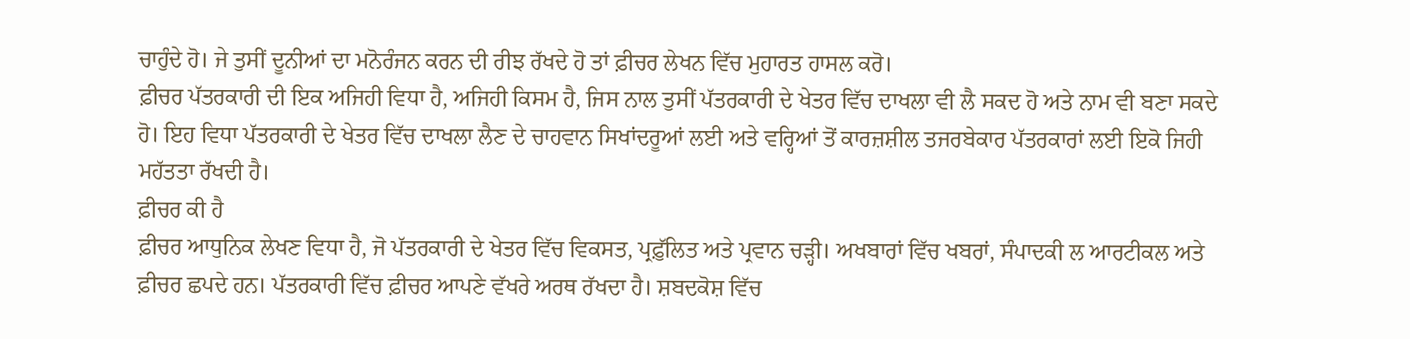ਚਾਹੁੰਦੇ ਹੋ। ਜੇ ਤੁਸੀਂ ਦੂਨੀਆਂ ਦਾ ਮਨੋਰੰਜਨ ਕਰਨ ਦੀ ਰੀਝ ਰੱਖਦੇ ਹੋ ਤਾਂ ਫ਼ੀਚਰ ਲੇਖਨ ਵਿੱਚ ਮੁਹਾਰਤ ਹਾਸਲ ਕਰੋ।
ਫ਼ੀਚਰ ਪੱਤਰਕਾਰੀ ਦੀ ਇਕ ਅਜਿਹੀ ਵਿਧਾ ਹੈ, ਅਜਿਹੀ ਕਿਸਮ ਹੈ, ਜਿਸ ਨਾਲ ਤੁਸੀਂ ਪੱਤਰਕਾਰੀ ਦੇ ਖੇਤਰ ਵਿੱਚ ਦਾਖਲਾ ਵੀ ਲੈ ਸਕਦ ਹੋ ਅਤੇ ਨਾਮ ਵੀ ਬਣਾ ਸਕਦੇ ਹੋ। ਇਹ ਵਿਧਾ ਪੱਤਰਕਾਰੀ ਦੇ ਖੇਤਰ ਵਿੱਚ ਦਾਖਲਾ ਲੈਣ ਦੇ ਚਾਹਵਾਨ ਸਿਖਾਂਦਰੂਆਂ ਲਈ ਅਤੇ ਵਰ੍ਹਿਆਂ ਤੋਂ ਕਾਰਜ਼ਸ਼ੀਲ ਤਜਰਬੇਕਾਰ ਪੱਤਰਕਾਰਾਂ ਲਈ ਇਕੋ ਜਿਹੀ ਮਹੱਤਤਾ ਰੱਖਦੀ ਹੈ।
ਫ਼ੀਚਰ ਕੀ ਹੈ
ਫ਼ੀਚਰ ਆਧੁਨਿਕ ਲੇਖਣ ਵਿਧਾ ਹੈ, ਜੋ ਪੱਤਰਕਾਰੀ ਦੇ ਖੇਤਰ ਵਿੱਚ ਵਿਕਸਤ, ਪ੍ਰਫ਼ੁੱਲਿਤ ਅਤੇ ਪ੍ਰਵਾਨ ਚੜ੍ਹੀ। ਅਖਬਾਰਾਂ ਵਿੱਚ ਖਬਰਾਂ, ਸੰਪਾਦਕੀ ਲ ਆਰਟੀਕਲ ਅਤੇ ਫ਼ੀਚਰ ਛਪਦੇ ਹਨ। ਪੱਤਰਕਾਰੀ ਵਿੱਚ ਫ਼ੀਚਰ ਆਪਣੇ ਵੱਖਰੇ ਅਰਥ ਰੱਖਦਾ ਹੈ। ਸ਼ਬਦਕੋਸ਼ ਵਿੱਚ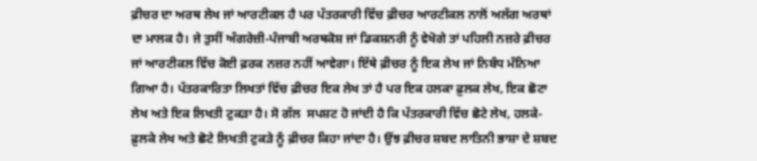ਫ਼ੀਚਰ ਦਾ ਅਰਥ ਲੇਖ ਜਾਂ ਆਰਟੀਕਲ ਹੈ ਪਰ ਪੱਤਰਕਾਰੀ ਵਿੱਚ ਫ਼ੀਚਰ ਆਰਟੀਕਲ ਨਾਲੋਂ ਅਲੱਗ ਅਰਥਾਂ ਦਾ ਮਾਲਕ ਹੈ। ਜੇ ਤੁਸੀਂ ਅੰਗਰੇਜ਼ੀ-ਪੰਜਾਬੀ ਅਰਥਕੋਸ਼ ਜਾਂ ਡਿਕਸ਼ਨਰੀ ਨੂੰ ਵੇਖੋਗੇ ਤਾਂ ਪਹਿਲੀ ਨਜ਼ਰੇ ਫ਼ੀਚਰ ਜਾਂ ਆਰਟੀਕਲ ਵਿੱਚ ਕੋਈ ਫ਼ਰਕ ਨਜ਼ਰ ਨਹੀਂ ਆਵੇਗਾ। ਇੱਥੇ ਫ਼ੀਚਰ ਨੂੰ ਇਕ ਲੇਖ ਜਾਂ ਨਿਬੰਧ ਮੰਨਿਆ ਗਿਆ ਹੈ। ਪੱਤਰਕਾਰਿਤਾ ਲਿਖਤਾਂ ਵਿੱਚ ਫ਼ੀਚਰ ਇਕ ਲੇਖ ਤਾਂ ਹੈ ਪਰ ਇਕ ਹਲਕਾ ਫ਼ੁਲਕ ਲੇਖ, ਇਕ ਛੋਟਾ ਲੇਖ ਅਤੇ ਇਕ ਲਿਖਤੀ ਟੁਕੜਾ ਹੈ। ਸੋ ਗੱਲ  ਸਪਸ਼ਟ ਹੋ ਜਾਂਦੀ ਹੈ ਕਿ ਪੱਤਰਕਾਰੀ ਵਿੱਚ ਛੋਟੇ ਲੇਖ, ਹਲਕੇ-ਫ਼ੁਲਕੇ ਲੇਖ ਅਤੇ ਛੋਟੇ ਲਿਖਤੀ ਟੁਕੜੇ ਨੂੰ ਫ਼ੀਚਰ ਕਿਹਾ ਜਾਂਦਾ ਹੈ। ਉਂਝ ਫ਼ੀਚਰ ਸ਼ਬਦ ਲਾਤਿਨੀ ਭਾਸ਼ਾ ਦੇ ਸ਼ਬਦ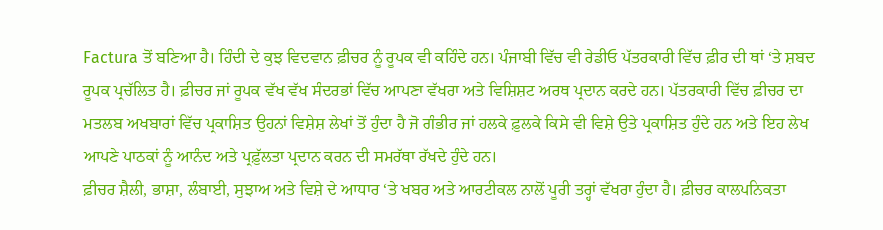Factura ਤੋਂ ਬਣਿਆ ਹੈ। ਹਿੰਦੀ ਦੇ ਕੁਝ ਵਿਦਵਾਨ ਫ਼ੀਚਰ ਨੂੰ ਰੂਪਕ ਵੀ ਕਹਿੰਦੇ ਹਨ। ਪੰਜਾਬੀ ਵਿੱਚ ਵੀ ਰੇਡੀਓ ਪੱਤਰਕਾਰੀ ਵਿੱਚ ਫ਼ੀਰ ਦੀ ਥਾਂ ‘ਤੇ ਸ਼ਬਦ ਰੂਪਕ ਪ੍ਰਚੱਲਿਤ ਹੈ। ਫ਼ੀਚਰ ਜਾਂ ਰੂਪਕ ਵੱਖ ਵੱਖ ਸੰਦਰਭਾਂ ਵਿੱਚ ਆਪਣਾ ਵੱਖਰਾ ਅਤੇ ਵਿਸ਼ਿਸ਼ਟ ਅਰਥ ਪ੍ਰਦਾਨ ਕਰਦੇ ਹਨ। ਪੱਤਰਕਾਰੀ ਵਿੱਚ ਫ਼ੀਚਰ ਦਾ ਮਤਲਬ ਅਖਬਾਰਾਂ ਵਿੱਚ ਪ੍ਰਕਾਸ਼ਿਤ ਉਹਨਾਂ ਵਿਸ਼ੇਸ਼ ਲੇਖਾਂ ਤੋਂ ਹੁੰਦਾ ਹੈ ਜੋ ਗੰਭੀਰ ਜਾਂ ਹਲਕੇ ਫ਼ੁਲਕੇ ਕਿਸੇ ਵੀ ਵਿਸ਼ੇ ਉਤੇ ਪ੍ਰਕਾਸ਼ਿਤ ਹੁੰਦੇ ਹਨ ਅਤੇ ਇਹ ਲੇਖ ਆਪਣੇ ਪਾਠਕਾਂ ਨੂੰ ਆਨੰਦ ਅਤੇ ਪ੍ਰਫ਼ੁੱਲਤਾ ਪ੍ਰਦਾਨ ਕਰਨ ਦੀ ਸਮਰੱਥਾ ਰੱਖਦੇ ਹੁੰਦੇ ਹਨ।
ਫ਼ੀਚਰ ਸ਼ੈਲੀ, ਭਾਸ਼ਾ, ਲੰਬਾਈ, ਸੁਝਾਅ ਅਤੇ ਵਿਸ਼ੇ ਦੇ ਆਧਾਰ ‘ਤੇ ਖਬਰ ਅਤੇ ਆਰਟੀਕਲ ਨਾਲੋਂ ਪੂਰੀ ਤਰ੍ਹਾਂ ਵੱਖਰਾ ਹੁੰਦਾ ਹੈ। ਫ਼ੀਚਰ ਕਾਲਪਨਿਕਤਾ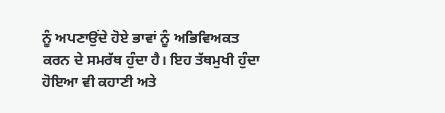ਨੂੰ ਅਪਣਾਉਂਦੇ ਹੋਏ ਭਾਵਾਂ ਨੂੰ ਅਭਿਵਿਅਕਤ ਕਰਨ ਦੇ ਸਮਰੱਥ ਹੁੰਦਾ ਹੈ। ਇਹ ਤੱਥਮੁਖੀ ਹੁੰਦਾ ਹੋਇਆ ਵੀ ਕਹਾਣੀ ਅਤੇ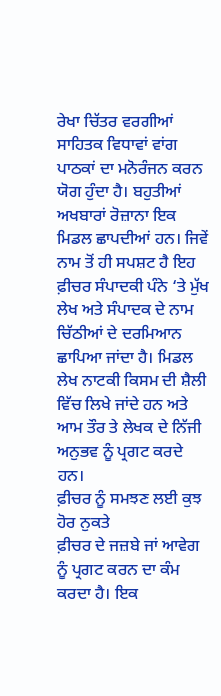ਰੇਖਾ ਚਿੱਤਰ ਵਰਗੀਆਂ ਸਾਹਿਤਕ ਵਿਧਾਵਾਂ ਵਾਂਗ ਪਾਠਕਾਂ ਦਾ ਮਨੋਰੰਜਨ ਕਰਨ ਯੋਗ ਹੁੰਦਾ ਹੈ। ਬਹੁਤੀਆਂ ਅਖਬਾਰਾਂ ਰੋਜ਼ਾਨਾ ਇਕ ਮਿਡਲ ਛਾਪਦੀਆਂ ਹਨ। ਜਿਵੇਂ ਨਾਮ ਤੋਂ ਹੀ ਸਪਸ਼ਟ ਹੈ ਇਹ ਫ਼ੀਚਰ ਸੰਪਾਦਕੀ ਪੰਨੇ ‘ਤੇ ਮੁੱਖ ਲੇਖ ਅਤੇ ਸੰਪਾਦਕ ਦੇ ਨਾਮ ਚਿੱਠੀਆਂ ਦੇ ਦਰਮਿਆਨ ਛਾਪਿਆ ਜਾਂਦਾ ਹੈ। ਮਿਡਲ ਲੇਖ ਨਾਟਕੀ ਕਿਸਮ ਦੀ ਸ਼ੈਲੀ ਵਿੱਚ ਲਿਖੇ ਜਾਂਦੇ ਹਨ ਅਤੇ ਆਮ ਤੌਰ ਤੇ ਲੇਖਕ ਦੇ ਨਿੱਜੀ ਅਨੁਭਵ ਨੂੰ ਪ੍ਰਗਟ ਕਰਦੇ ਹਨ।
ਫ਼ੀਚਰ ਨੂੰ ਸਮਝਣ ਲਈ ਕੁਝ ਹੋਰ ਨੁਕਤੇ
ਫ਼ੀਚਰ ਦੇ ਜਜ਼ਬੇ ਜਾਂ ਆਵੇਗ ਨੂੰ ਪ੍ਰਗਟ ਕਰਨ ਦਾ ਕੰਮ ਕਰਦਾ ਹੈ। ਇਕ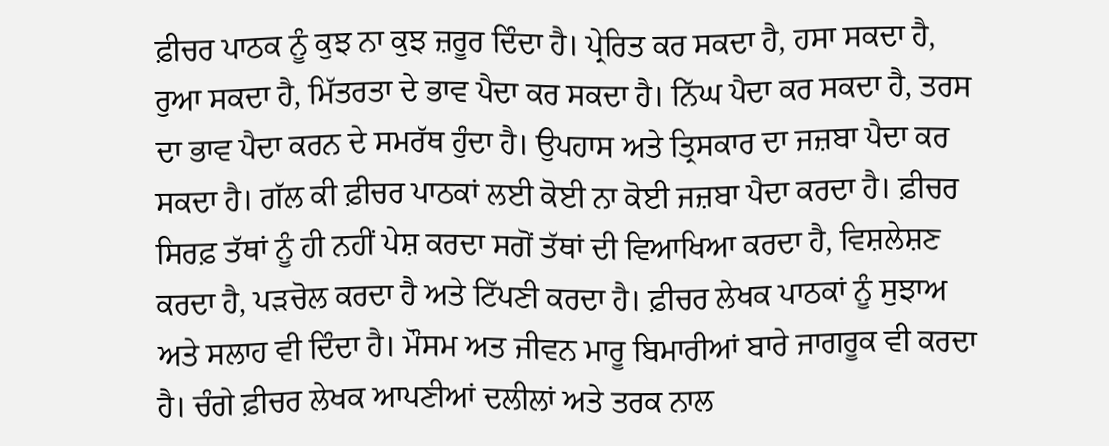ਫ਼ੀਚਰ ਪਾਠਕ ਨੂੰ ਕੁਝ ਨਾ ਕੁਝ ਜ਼ਰੂਰ ਦਿੰਦਾ ਹੈ। ਪ੍ਰੇਰਿਤ ਕਰ ਸਕਦਾ ਹੈ, ਹਸਾ ਸਕਦਾ ਹੈ, ਰੁਆ ਸਕਦਾ ਹੈ, ਮਿੱਤਰਤਾ ਦੇ ਭਾਵ ਪੈਦਾ ਕਰ ਸਕਦਾ ਹੈ। ਨਿੱਘ ਪੈਦਾ ਕਰ ਸਕਦਾ ਹੈ, ਤਰਸ ਦਾ ਭਾਵ ਪੈਦਾ ਕਰਨ ਦੇ ਸਮਰੱਥ ਹੁੰਦਾ ਹੈ। ਉਪਹਾਸ ਅਤੇ ਤ੍ਰਿਸਕਾਰ ਦਾ ਜਜ਼ਬਾ ਪੈਦਾ ਕਰ ਸਕਦਾ ਹੈ। ਗੱਲ ਕੀ ਫ਼ੀਚਰ ਪਾਠਕਾਂ ਲਈ ਕੋਈ ਨਾ ਕੋਈ ਜਜ਼ਬਾ ਪੈਦਾ ਕਰਦਾ ਹੈ। ਫ਼ੀਚਰ ਸਿਰਫ਼ ਤੱਥਾਂ ਨੂੰ ਹੀ ਨਹੀਂ ਪੇਸ਼ ਕਰਦਾ ਸਗੋਂ ਤੱਥਾਂ ਦੀ ਵਿਆਖਿਆ ਕਰਦਾ ਹੈ, ਵਿਸ਼ਲੇਸ਼ਣ ਕਰਦਾ ਹੈ, ਪੜਚੋਲ ਕਰਦਾ ਹੈ ਅਤੇ ਟਿੱਪਣੀ ਕਰਦਾ ਹੈ। ਫ਼ੀਚਰ ਲੇਖਕ ਪਾਠਕਾਂ ਨੂੰ ਸੁਝਾਅ ਅਤੇ ਸਲਾਹ ਵੀ ਦਿੰਦਾ ਹੈ। ਮੌਸਮ ਅਤ ਜੀਵਨ ਮਾਰੂ ਬਿਮਾਰੀਆਂ ਬਾਰੇ ਜਾਗਰੂਕ ਵੀ ਕਰਦਾ ਹੈ। ਚੰਗੇ ਫ਼ੀਚਰ ਲੇਖਕ ਆਪਣੀਆਂ ਦਲੀਲਾਂ ਅਤੇ ਤਰਕ ਨਾਲ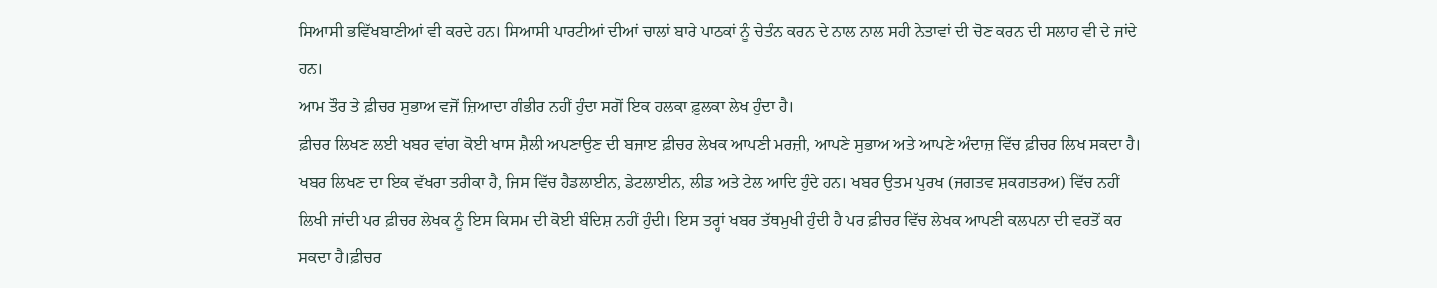ਸਿਆਸੀ ਭਵਿੱਖਬਾਣੀਆਂ ਵੀ ਕਰਦੇ ਹਨ। ਸਿਆਸੀ ਪਾਰਟੀਆਂ ਦੀਆਂ ਚਾਲਾਂ ਬਾਰੇ ਪਾਠਕਾਂ ਨੂੰ ਚੇਤੰਨ ਕਰਨ ਦੇ ਨਾਲ ਨਾਲ ਸਹੀ ਨੇਤਾਵਾਂ ਦੀ ਚੋਣ ਕਰਨ ਦੀ ਸਲਾਹ ਵੀ ਦੇ ਜਾਂਦੇ ਹਨ।
ਆਮ ਤੌਰ ਤੇ ਫ਼ੀਚਰ ਸੁਭਾਅ ਵਜੋਂ ਜ਼ਿਆਦਾ ਗੰਭੀਰ ਨਹੀਂ ਹੁੰਦਾ ਸਗੋਂ ਇਕ ਹਲਕਾ ਫ਼ੁਲਕਾ ਲੇਖ ਹੁੰਦਾ ਹੈ।
ਫ਼ੀਚਰ ਲਿਖਣ ਲਈ ਖਬਰ ਵਾਂਗ ਕੋਈ ਖਾਸ ਸ਼ੈਲੀ ਅਪਣਾਉਣ ਦੀ ਬਜਾੲ ਫ਼ੀਚਰ ਲੇਖਕ ਆਪਣੀ ਮਰਜ਼ੀ, ਆਪਣੇ ਸੁਭਾਅ ਅਤੇ ਆਪਣੇ ਅੰਦਾਜ਼ ਵਿੱਚ ਫ਼ੀਚਰ ਲਿਖ ਸਕਦਾ ਹੈ। ਖਬਰ ਲਿਖਣ ਦਾ ਇਕ ਵੱਖਰਾ ਤਰੀਕਾ ਹੈ, ਜਿਸ ਵਿੱਚ ਹੈਡਲਾਈਨ, ਡੇਟਲਾਈਨ, ਲੀਡ ਅਤੇ ਟੇਲ ਆਦਿ ਹੁੰਦੇ ਹਨ। ਖਬਰ ਉਤਮ ਪੁਰਖ (ਜਗਤਵ ਸ਼ਕਗਤਰਅ) ਵਿੱਚ ਨਹੀਂ ਲਿਖੀ ਜਾਂਦੀ ਪਰ ਫ਼ੀਚਰ ਲੇਖਕ ਨੂੰ ਇਸ ਕਿਸਮ ਦੀ ਕੋਈ ਬੰਦਿਸ਼ ਨਹੀਂ ਹੁੰਦੀ। ਇਸ ਤਰ੍ਹਾਂ ਖਬਰ ਤੱਥਮੁਖੀ ਹੁੰਦੀ ਹੈ ਪਰ ਫ਼ੀਚਰ ਵਿੱਚ ਲੇਖਕ ਆਪਣੀ ਕਲਪਨਾ ਦੀ ਵਰਤੋਂ ਕਰ ਸਕਦਾ ਹੈ।ਫ਼ੀਚਰ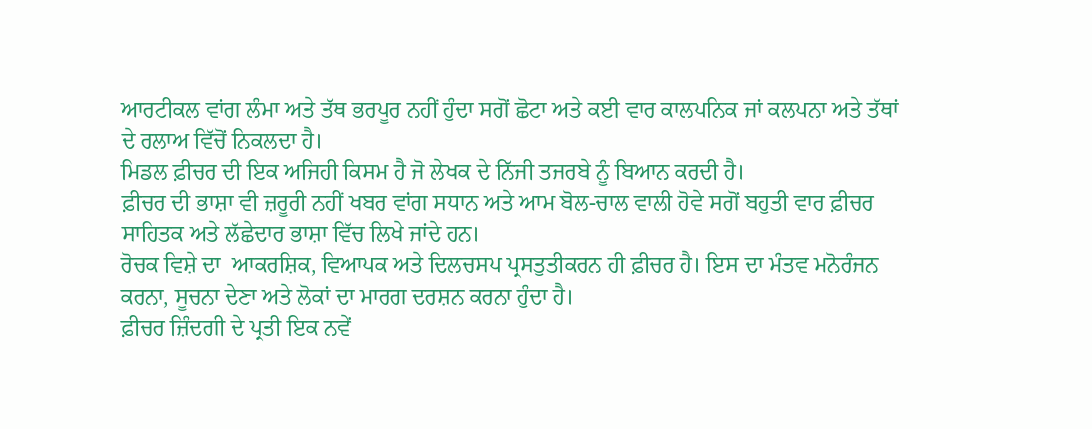ਆਰਟੀਕਲ ਵਾਂਗ ਲੰਮਾ ਅਤੇ ਤੱਥ ਭਰਪੂਰ ਨਹੀਂ ਹੁੰਦਾ ਸਗੋਂ ਛੋਟਾ ਅਤੇ ਕਈ ਵਾਰ ਕਾਲਪਨਿਕ ਜਾਂ ਕਲਪਨਾ ਅਤੇ ਤੱਥਾਂ ਦੇ ਰਲਾਅ ਵਿੱਚੋਂ ਨਿਕਲਦਾ ਹੈ।
ਮਿਡਲ ਫ਼ੀਚਰ ਦੀ ਇਕ ਅਜਿਹੀ ਕਿਸਮ ਹੈ ਜੋ ਲੇਖਕ ਦੇ ਨਿੱਜੀ ਤਜਰਬੇ ਨੂੰ ਬਿਆਨ ਕਰਦੀ ਹੈ।
ਫ਼ੀਚਰ ਦੀ ਭਾਸ਼ਾ ਵੀ ਜ਼ਰੂਰੀ ਨਹੀਂ ਖਬਰ ਵਾਂਗ ਸਧਾਨ ਅਤੇ ਆਮ ਬੋਲ-ਚਾਲ ਵਾਲੀ ਹੋਵੇ ਸਗੋਂ ਬਹੁਤੀ ਵਾਰ ਫ਼ੀਚਰ ਸਾਹਿਤਕ ਅਤੇ ਲੱਛੇਦਾਰ ਭਾਸ਼ਾ ਵਿੱਚ ਲਿਖੇ ਜਾਂਦੇ ਹਨ।
ਰੋਚਕ ਵਿਸ਼ੇ ਦਾ  ਆਕਰਸ਼ਿਕ, ਵਿਆਪਕ ਅਤੇ ਦਿਲਚਸਪ ਪ੍ਰਸਤੁਤੀਕਰਨ ਹੀ ਫ਼ੀਚਰ ਹੈ। ਇਸ ਦਾ ਮੰਤਵ ਮਨੋਰੰਜਨ ਕਰਨਾ, ਸੂਚਨਾ ਦੇਣਾ ਅਤੇ ਲੋਕਾਂ ਦਾ ਮਾਰਗ ਦਰਸ਼ਨ ਕਰਨਾ ਹੁੰਦਾ ਹੈ।
ਫ਼ੀਚਰ ਜ਼ਿੰਦਗੀ ਦੇ ਪ੍ਰਤੀ ਇਕ ਨਵੇਂ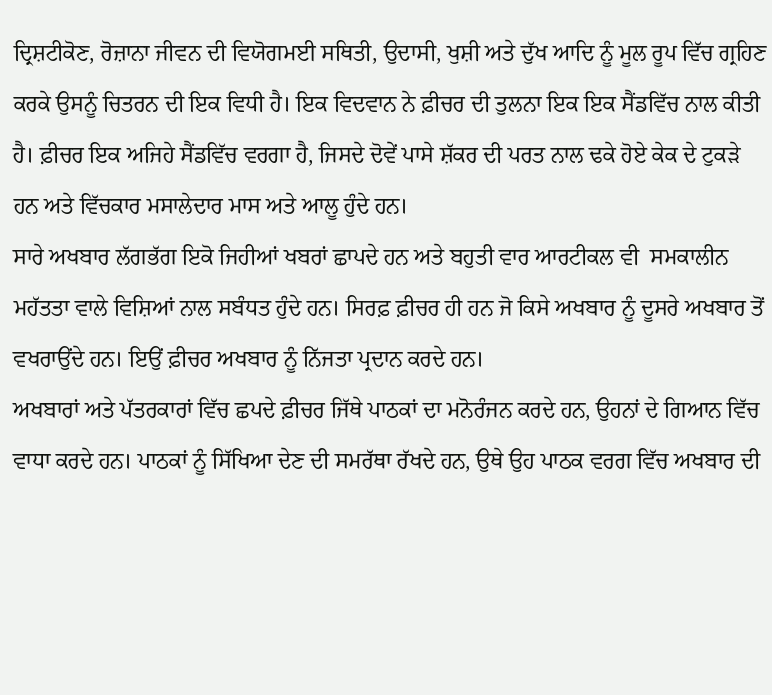ਦ੍ਰਿਸ਼ਟੀਕੋਣ, ਰੋਜ਼ਾਨਾ ਜੀਵਨ ਦੀ ਵਿਯੋਗਮਈ ਸਥਿਤੀ, ਉਦਾਸੀ, ਖੁਸ਼ੀ ਅਤੇ ਦੁੱਖ ਆਦਿ ਨੂੰ ਮੂਲ ਰੂਪ ਵਿੱਚ ਗ੍ਰਹਿਣ ਕਰਕੇ ਉਸਨੂੰ ਚਿਤਰਨ ਦੀ ਇਕ ਵਿਧੀ ਹੈ। ਇਕ ਵਿਦਵਾਨ ਨੇ ਫ਼ੀਚਰ ਦੀ ਤੁਲਨਾ ਇਕ ਇਕ ਸੈਂਡਵਿੱਚ ਨਾਲ ਕੀਤੀ ਹੈ। ਫ਼ੀਚਰ ਇਕ ਅਜਿਹੇ ਸੈਂਡਵਿੱਚ ਵਰਗਾ ਹੈ, ਜਿਸਦੇ ਦੋਵੇਂ ਪਾਸੇ ਸ਼ੱਕਰ ਦੀ ਪਰਤ ਨਾਲ ਢਕੇ ਹੋਏ ਕੇਕ ਦੇ ਟੁਕੜੇ ਹਨ ਅਤੇ ਵਿੱਚਕਾਰ ਮਸਾਲੇਦਾਰ ਮਾਸ ਅਤੇ ਆਲੂ ਹੁੰਦੇ ਹਨ।
ਸਾਰੇ ਅਖਬਾਰ ਲੱਗਭੱਗ ਇਕੋ ਜਿਹੀਆਂ ਖਬਰਾਂ ਛਾਪਦੇ ਹਨ ਅਤੇ ਬਹੁਤੀ ਵਾਰ ਆਰਟੀਕਲ ਵੀ  ਸਮਕਾਲੀਨ ਮਹੱਤਤਾ ਵਾਲੇ ਵਿਸ਼ਿਆਂ ਨਾਲ ਸਬੰਧਤ ਹੁੰਦੇ ਹਨ। ਸਿਰਫ਼ ਫ਼ੀਚਰ ਹੀ ਹਨ ਜੋ ਕਿਸੇ ਅਖਬਾਰ ਨੂੰ ਦੂਸਰੇ ਅਖਬਾਰ ਤੋਂ ਵਖਰਾਉਂਦੇ ਹਨ। ਇਉਂ ਫ਼ੀਚਰ ਅਖਬਾਰ ਨੂੰ ਨਿੱਜਤਾ ਪ੍ਰਦਾਨ ਕਰਦੇ ਹਨ।
ਅਖਬਾਰਾਂ ਅਤੇ ਪੱਤਰਕਾਰਾਂ ਵਿੱਚ ਛਪਦੇ ਫ਼ੀਚਰ ਜਿੱਥੇ ਪਾਠਕਾਂ ਦਾ ਮਨੋਰੰਜਨ ਕਰਦੇ ਹਨ, ਉਹਨਾਂ ਦੇ ਗਿਆਨ ਵਿੱਚ ਵਾਧਾ ਕਰਦੇ ਹਨ। ਪਾਠਕਾਂ ਨੂੰ ਸਿੱਖਿਆ ਦੇਣ ਦੀ ਸਮਰੱਥਾ ਰੱਖਦੇ ਹਨ, ਉਥੇ ਉਹ ਪਾਠਕ ਵਰਗ ਵਿੱਚ ਅਖਬਾਰ ਦੀ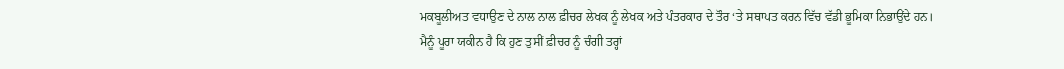ਮਕਬੂਲੀਅਤ ਵਧਾਉਣ ਦੇ ਨਾਲ ਨਾਲ ਫ਼ੀਚਰ ਲੇਖਕ ਨੂੰ ਲੇਖਕ ਅਤੇ ਪੰਤਰਕਾਰ ਦੇ ਤੌਰ ‘ਤੇ ਸਥਾਪਤ ਕਰਨ ਵਿੱਚ ਵੱਡੀ ਭੂਮਿਕਾ ਨਿਭਾਉਂਦੇ ਹਨ।
ਮੈਨੂੰ ਪੂਰਾ ਯਕੀਨ ਹੈ ਕਿ ਹੁਣ ਤੁਸੀਂ ਫ਼ੀਚਰ ਨੂੰ ਚੰਗੀ ਤਰ੍ਹਾਂ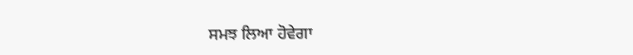ਸਮਝ ਲਿਆ ਹੋਵੇਗਾ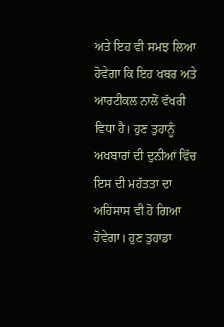ਅਤੇ ਇਹ ਵੀ ਸਮਝ ਲਿਆ ਹੋਵੇਗਾ ਕਿ ਇਹ ਖਬਰ ਅਤੇ ਆਰਟੀਕਲ ਨਾਲੋਂ ਵੱਖਰੀ ਵਿਧਾ ਹੈ। ਹੁਣ ਤੁਹਾਨੂੰ ਅਖਬਾਰਾਂ ਦੀ ਦੁਨੀਆਂ ਵਿੱਚ ਇਸ ਦੀ ਮਹੱਤਤਾ ਦਾ ਅਹਿਸਾਸ ਵੀ ਹੋ ਗਿਆ ਹੋਵੇਗਾ। ਹੁਣ ਤੁਹਾਡਾ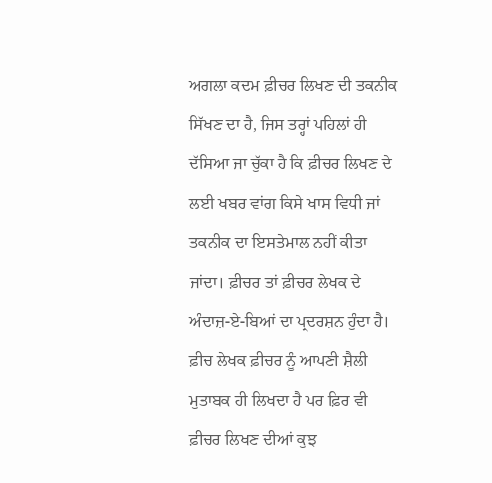ਅਗਲਾ ਕਦਮ ਫ਼ੀਚਰ ਲਿਖਣ ਦੀ ਤਕਨੀਕ ਸਿੱਖਣ ਦਾ ਹੈ, ਜਿਸ ਤਰ੍ਹਾਂ ਪਹਿਲਾਂ ਹੀ ਦੱਸਿਆ ਜਾ ਚੁੱਕਾ ਹੈ ਕਿ ਫ਼ੀਚਰ ਲਿਖਣ ਦੇ ਲਈ ਖਬਰ ਵਾਂਗ ਕਿਸੇ ਖਾਸ ਵਿਧੀ ਜਾਂ ਤਕਨੀਕ ਦਾ ਇਸਤੇਮਾਲ ਨਹੀਂ ਕੀਤਾ ਜਾਂਦਾ। ਫ਼ੀਚਰ ਤਾਂ ਫ਼ੀਚਰ ਲੇਖਕ ਦੇ ਅੰਦਾਜ਼-ਏ-ਬਿਆਂ ਦਾ ਪ੍ਰਦਰਸ਼ਨ ਹੁੰਦਾ ਹੈ। ਫ਼ੀਚ ਲੇਖਕ ਫ਼ੀਚਰ ਨੂੰ ਆਪਣੀ ਸ਼ੈਲੀ ਮੁਤਾਬਕ ਹੀ ਲਿਖਦਾ ਹੈ ਪਰ ਫ਼ਿਰ ਵੀ ਫ਼ੀਚਰ ਲਿਖਣ ਦੀਆਂ ਕੁਝ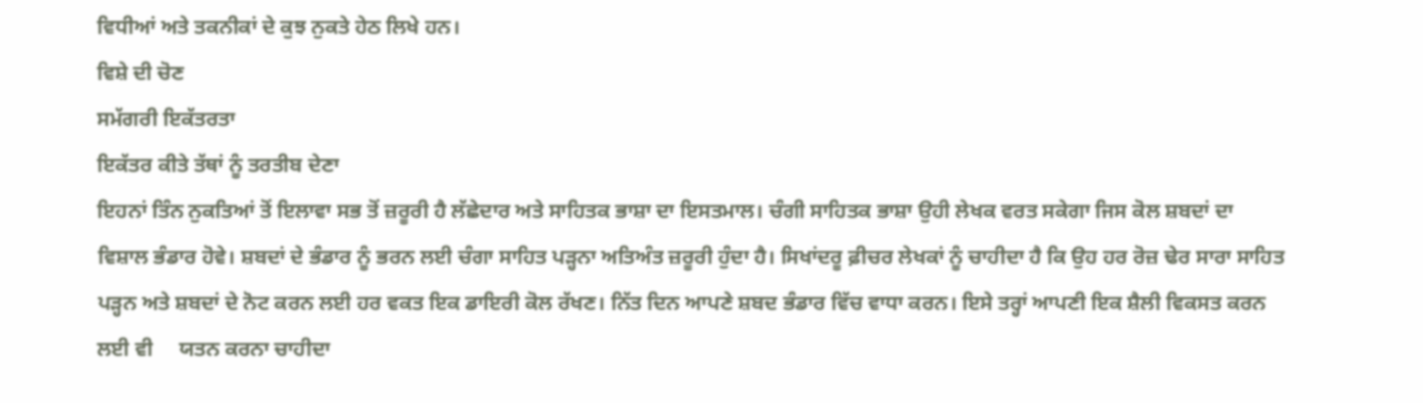ਵਿਧੀਆਂ ਅਤੇ ਤਕਨੀਕਾਂ ਦੇ ਕੁਝ ਨੁਕਤੇ ਹੇਠ ਲਿਖੇ ਹਨ।
ਵਿਸ਼ੇ ਦੀ ਚੋਣ
ਸਮੱਗਰੀ ਇਕੱਤਰਤਾ
ਇਕੱਤਰ ਕੀਤੇ ਤੱਥਾਂ ਨੂੰ ਤਰਤੀਬ ਦੇਣਾ
ਇਹਨਾਂ ਤਿੰਨ ਨੁਕਤਿਆਂ ਤੋਂ ਇਲਾਵਾ ਸਭ ਤੋਂ ਜ਼ਰੂਰੀ ਹੈ ਲੱਛੇਦਾਰ ਅਤੇ ਸਾਹਿਤਕ ਭਾਸ਼ਾ ਦਾ ਇਸਤਮਾਲ। ਚੰਗੀ ਸਾਹਿਤਕ ਭਾਸ਼ਾ ਉਹੀ ਲੇਖਕ ਵਰਤ ਸਕੇਗਾ ਜਿਸ ਕੋਲ ਸ਼ਬਦਾਂ ਦਾ ਵਿਸ਼ਾਲ ਭੰਡਾਰ ਹੋਵੇ। ਸ਼ਬਦਾਂ ਦੇ ਭੰਡਾਰ ਨੂੰ ਭਰਨ ਲਈ ਚੰਗਾ ਸਾਹਿਤ ਪੜ੍ਹਨਾ ਅਤਿਅੰਤ ਜ਼ਰੂਰੀ ਹੁੰਦਾ ਹੈ। ਸਿਖਾਂਦਰੂ ਫ਼ੀਚਰ ਲੇਖਕਾਂ ਨੂੰ ਚਾਹੀਦਾ ਹੈ ਕਿ ਉਹ ਹਰ ਰੋਜ਼ ਢੇਰ ਸਾਰਾ ਸਾਹਿਤ ਪੜ੍ਹਨ ਅਤੇ ਸ਼ਬਦਾਂ ਦੇ ਨੋਟ ਕਰਨ ਲਈ ਹਰ ਵਕਤ ਇਕ ਡਾਇਰੀ ਕੋਲ ਰੱਖਣ। ਨਿੱਤ ਦਿਨ ਆਪਣੇ ਸ਼ਬਦ ਭੰਡਾਰ ਵਿੱਚ ਵਾਧਾ ਕਰਨ। ਇਸੇ ਤਰ੍ਹਾਂ ਆਪਣੀ ਇਕ ਸ਼ੈਲੀ ਵਿਕਸਤ ਕਰਨ ਲਈ ਵੀ     ਯਤਨ ਕਰਨਾ ਚਾਹੀਦਾ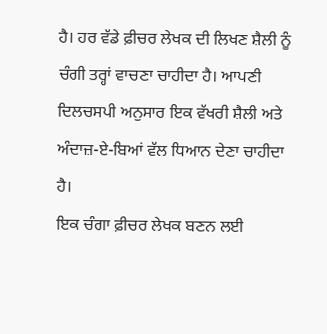ਹੈ। ਹਰ ਵੱਡੇ ਫ਼ੀਚਰ ਲੇਖਕ ਦੀ ਲਿਖਣ ਸ਼ੈਲੀ ਨੂੰ ਚੰਗੀ ਤਰ੍ਹਾਂ ਵਾਚਣਾ ਚਾਹੀਦਾ ਹੈ। ਆਪਣੀ ਦਿਲਚਸਪੀ ਅਨੁਸਾਰ ਇਕ ਵੱਖਰੀ ਸ਼ੈਲੀ ਅਤੇ ਅੰਦਾਜ਼-ਏ-ਬਿਆਂ ਵੱਲ ਧਿਆਨ ਦੇਣਾ ਚਾਹੀਦਾ ਹੈ।
ਇਕ ਚੰਗਾ ਫ਼ੀਚਰ ਲੇਖਕ ਬਣਨ ਲਈ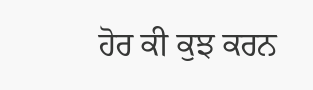ਹੋਰ ਕੀ ਕੁਝ ਕਰਨ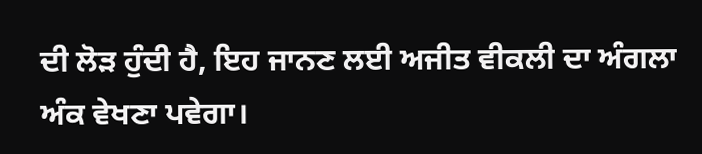ਦੀ ਲੋੜ ਹੁੰਦੀ ਹੈ, ਇਹ ਜਾਨਣ ਲਈ ਅਜੀਤ ਵੀਕਲੀ ਦਾ ਅੰਗਲਾ ਅੰਕ ਵੇਖਣਾ ਪਵੇਗਾ।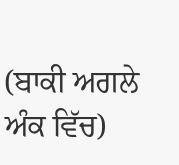(ਬਾਕੀ ਅਗਲੇ ਅੰਕ ਵਿੱਚ)